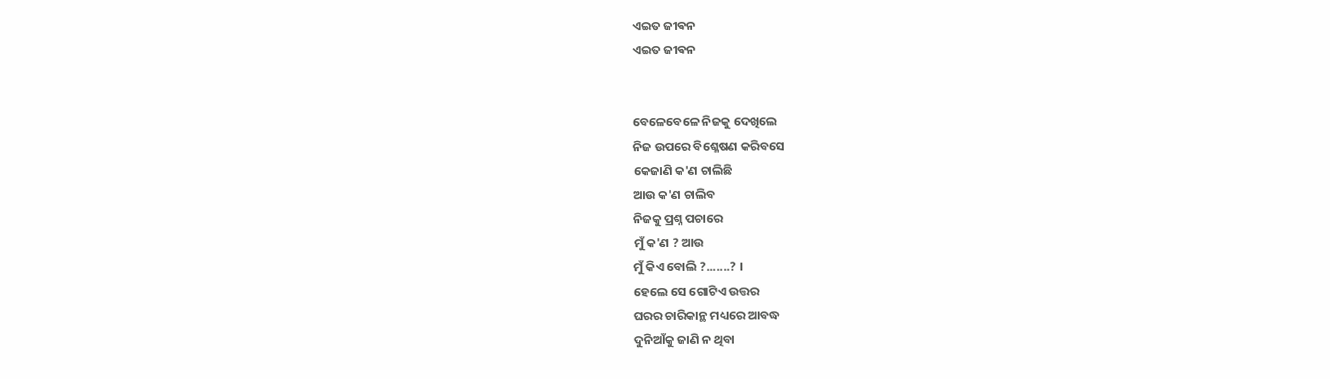ଏଇତ ଜୀଵନ
ଏଇତ ଜୀଵନ


ବେଳେବେଳେ ନିଜକୁ ଦେଖିଲେ
ନିଜ ଉପରେ ବିଶ୍ଳେଷଣ କରିବସେ
କେଜାଣି କ'ଣ ଚାଲିଛି
ଆଉ କ'ଣ ଚାଲିବ
ନିଜକୁ ପ୍ରଶ୍ନ ପଚାରେ
ମୁଁ କ'ଣ ? ଆଉ
ମୁଁ କିଏ ବୋଲି ?.......? ।
ହେଲେ ସେ ଗୋଟିଏ ଉତ୍ତର
ଘରର ଚାରିକାନ୍ଥ ମଧ୍ୟରେ ଆବଦ୍ଧ
ଦୁନିଆଁକୁ ଜାଣି ନ ଥିବା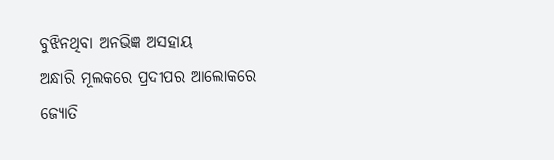ବୁଝିନଥିବା ଅନଭିଜ୍ଞ ଅସହାୟ
ଅନ୍ଧାରି ମୂଲକରେ ପ୍ରଦୀପର ଆଲୋକରେ
ଜ୍ୟୋତି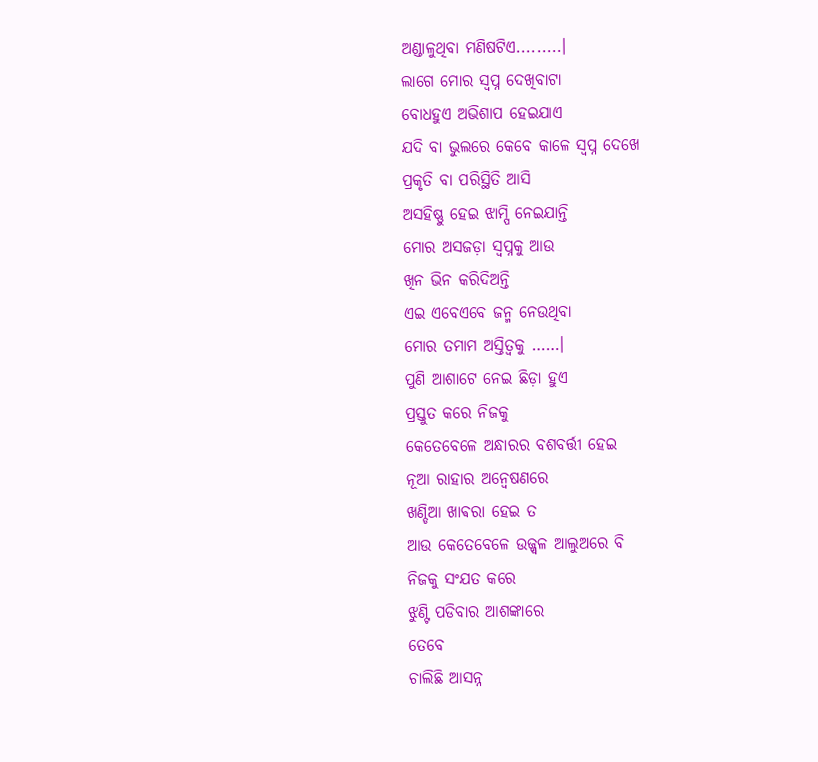ଅଣ୍ଡାଳୁଥିବା ମଣିଷଟିଏ.........।
ଲାଗେ ମୋର ସ୍ୱପ୍ନ ଦେଖିବାଟା
ବୋଧହୁଏ ଅଭିଶାପ ହେଇଯାଏ
ଯଦି ବା ଭୁଲରେ କେବେ କାଳେ ସ୍ୱପ୍ନ ଦେଖେ
ପ୍ରକୃତି ବା ପରିସ୍ଥିତି ଆସି
ଅସହିଷ୍ଣୁ ହେଇ ଝାମ୍ପି ନେଇଯାନ୍ତି
ମୋର ଅସଜଡ଼ା ସ୍ୱପ୍ନକୁ ଆଉ
ଖିନ ଭିନ କରିଦିଅନ୍ତି
ଏଇ ଏବେଏବେ ଜନ୍ମ ନେଉଥିବା
ମୋର ତମାମ ଅସ୍ତିତ୍ୱକୁ ……।
ପୁଣି ଆଶାଟେ ନେଇ ଛିଡ଼ା ହୁଏ
ପ୍ରସ୍ତୁତ କରେ ନିଜକୁ
କେତେବେଳେ ଅନ୍ଧାରର ବଶବର୍ତ୍ତୀ ହେଇ
ନୂଆ ରାହାର ଅନ୍ୱେଷଣରେ
ଖଣ୍ଡିଆ ଖାଵରା ହେଇ ତ
ଆଉ କେତେବେଳେ ଉଜ୍ଜ୍ୱଳ ଆଲୁଅରେ ବି
ନିଜକୁ ସଂଯତ କରେ
ଝୁଣ୍ଟି ପଡିବାର ଆଶଙ୍କାରେ
ତେବେ
ଚାଲିଛି ଆସନ୍ନ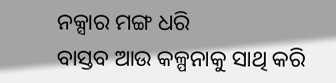ନକ୍ସାର ମଙ୍ଗ ଧରି
ବାସ୍ତବ ଆଉ କଳ୍ପନାକୁ ସାଥି କରି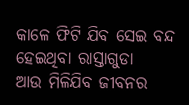କାଳେ ଫିଟି ଯିବ ସେଇ ବନ୍ଦ ହେଇଥିବା ରାସ୍ତାଗୁଡା
ଆଉ ମିଳିଯିବ ଜୀବନର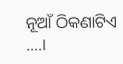ନୂଆଁ ଠିକଣାଟିଏ ….।